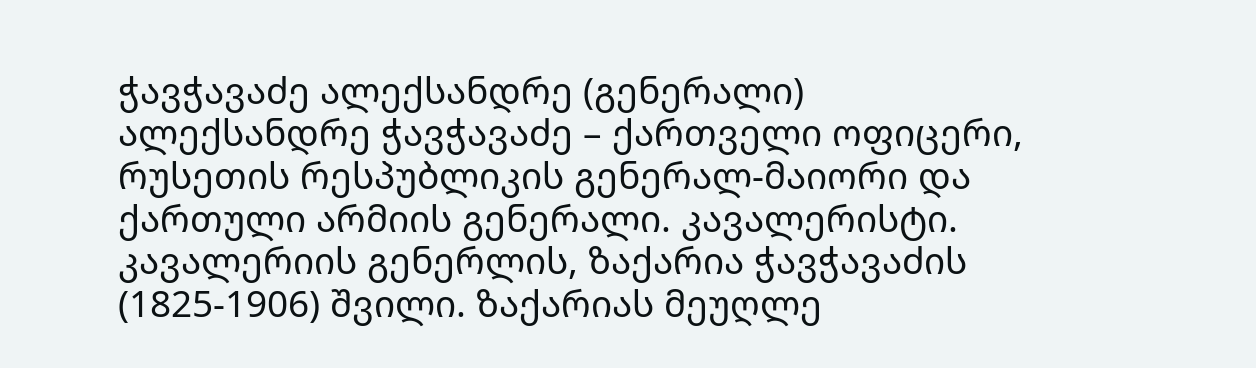ჭავჭავაძე ალექსანდრე (გენერალი)
ალექსანდრე ჭავჭავაძე – ქართველი ოფიცერი, რუსეთის რესპუბლიკის გენერალ-მაიორი და ქართული არმიის გენერალი. კავალერისტი. კავალერიის გენერლის, ზაქარია ჭავჭავაძის (1825-1906) შვილი. ზაქარიას მეუღლე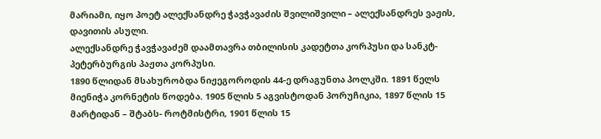მარიამი, იყო პოეტ ალექსანდრე ჭავჭავაძის შვილიშვილი – ალექსანდრეს ვაჟის, დავითის ასული.
ალექსანდრე ჭავჭავაძემ დაამთავრა თბილისის კადეტთა კორპუსი და სანკტ-პეტერბურგის პაჟთა კორპუსი.
1890 წლიდან მსახურობდა ნიჟეგოროდის 44-ე დრაგუნთა პოლკში. 1891 წელს მიენიჭა კორნეტის წოდება. 1905 წლის 5 აგვისტოდან პორუჩიკია, 1897 წლის 15 მარტიდან – შტაბს- როტმისტრი, 1901 წლის 15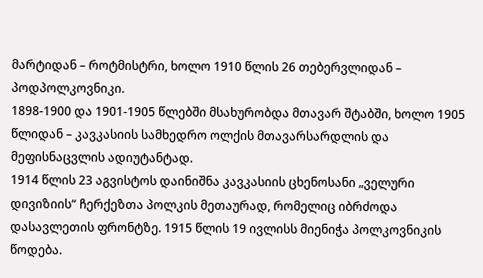მარტიდან – როტმისტრი, ხოლო 1910 წლის 26 თებერვლიდან – პოდპოლკოვნიკი.
1898-1900 და 1901-1905 წლებში მსახურობდა მთავარ შტაბში, ხოლო 1905 წლიდან – კავკასიის სამხედრო ოლქის მთავარსარდლის და მეფისნაცვლის ადიუტანტად.
1914 წლის 23 აგვისტოს დაინიშნა კავკასიის ცხენოსანი „ველური დივიზიის“ ჩერქეზთა პოლკის მეთაურად, რომელიც იბრძოდა დასავლეთის ფრონტზე. 1915 წლის 19 ივლისს მიენიჭა პოლკოვნიკის წოდება.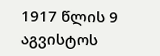1917 წლის 9 აგვისტოს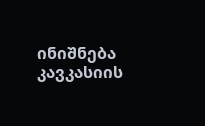ინიშნება კავკასიის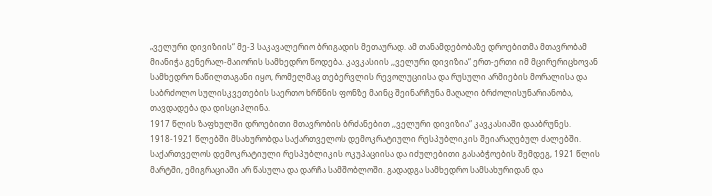„ველური დივიზიის“ მე-3 საკავალერიო ბრიგადის მეთაურად. ამ თანამდებობაზე დროებითმა მთავრობამ მიანიჭა გენერალ-მაიორის სამხედრო წოდება. კავკასიის ,,ველური დივიზია“ ერთ-ერთი იმ მცირერიცხოვან სამხედრო ნაწილთაგანი იყო, რომელმაც თებერვლის რევოლუციისა და რუსული არმიების მორალისა და საბრძოლო სულისკვეთების საერთო ხრწნის ფონზე მაინც შეინარჩუნა მაღალი ბრძოლისუნარიანობა, თავდადება და დისციპლინა.
1917 წლის ზაფხულში დროებითი მთავრობის ბრძანებით ,,ველური დივიზია“ კავკასიაში დააბრუნეს.
1918-1921 წლებში მსახურობდა საქართველოს დემოკრატიული რესპუბლიკის შეიარაღებულ ძალებში.
საქართველოს დემოკრატიული რესპუბლიკის ოკუპაციისა და იძულებითი გასაბჭოების შემდეგ, 1921 წლის მარტში, ემიგრაციაში არ წასულა და დარჩა სამშობლოში. გადადგა სამხედრო სამსახურიდან და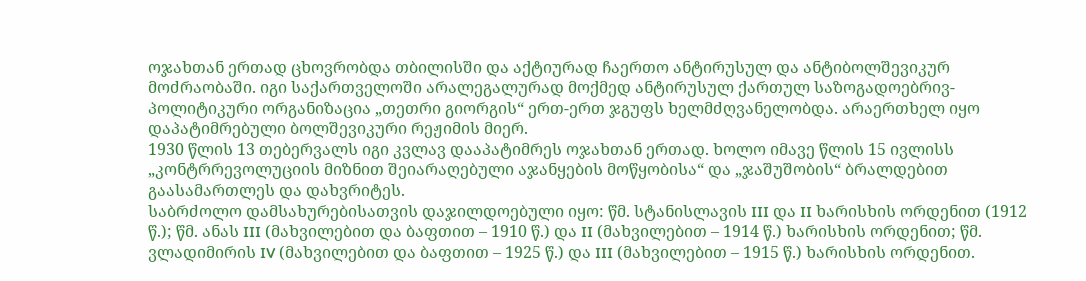ოჯახთან ერთად ცხოვრობდა თბილისში და აქტიურად ჩაერთო ანტირუსულ და ანტიბოლშევიკურ მოძრაობაში. იგი საქართველოში არალეგალურად მოქმედ ანტირუსულ ქართულ საზოგადოებრივ-პოლიტიკური ორგანიზაცია „თეთრი გიორგის“ ერთ-ერთ ჯგუფს ხელმძღვანელობდა. არაერთხელ იყო დაპატიმრებული ბოლშევიკური რეჟიმის მიერ.
1930 წლის 13 თებერვალს იგი კვლავ დააპატიმრეს ოჯახთან ერთად. ხოლო იმავე წლის 15 ივლისს „კონტრრევოლუციის მიზნით შეიარაღებული აჯანყების მოწყობისა“ და „ჯაშუშობის“ ბრალდებით გაასამართლეს და დახვრიტეს.
საბრძოლო დამსახურებისათვის დაჯილდოებული იყო: წმ. სტანისლავის III და II ხარისხის ორდენით (1912 წ.); წმ. ანას III (მახვილებით და ბაფთით – 1910 წ.) და II (მახვილებით – 1914 წ.) ხარისხის ორდენით; წმ. ვლადიმირის IV (მახვილებით და ბაფთით – 1925 წ.) და III (მახვილებით – 1915 წ.) ხარისხის ორდენით.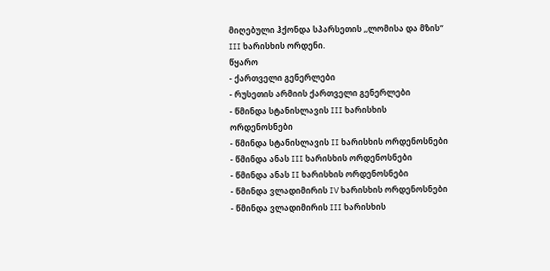მიღებული ჰქონდა სპარსეთის ,,ლომისა და მზის“ III ხარისხის ორდენი.
წყარო
- ქართველი გენერლები
- რუსეთის არმიის ქართველი გენერლები
- წმინდა სტანისლავის III ხარისხის ორდენოსნები
- წმინდა სტანისლავის II ხარისხის ორდენოსნები
- წმინდა ანას III ხარისხის ორდენოსნები
- წმინდა ანას II ხარისხის ორდენოსნები
- წმინდა ვლადიმირის IV ხარისხის ორდენოსნები
- წმინდა ვლადიმირის III ხარისხის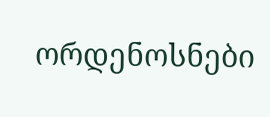ორდენოსნები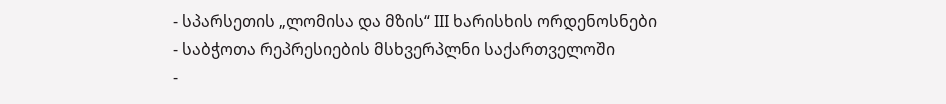- სპარსეთის „ლომისა და მზის“ III ხარისხის ორდენოსნები
- საბჭოთა რეპრესიების მსხვერპლნი საქართველოში
-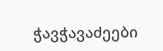ჭავჭავაძეები